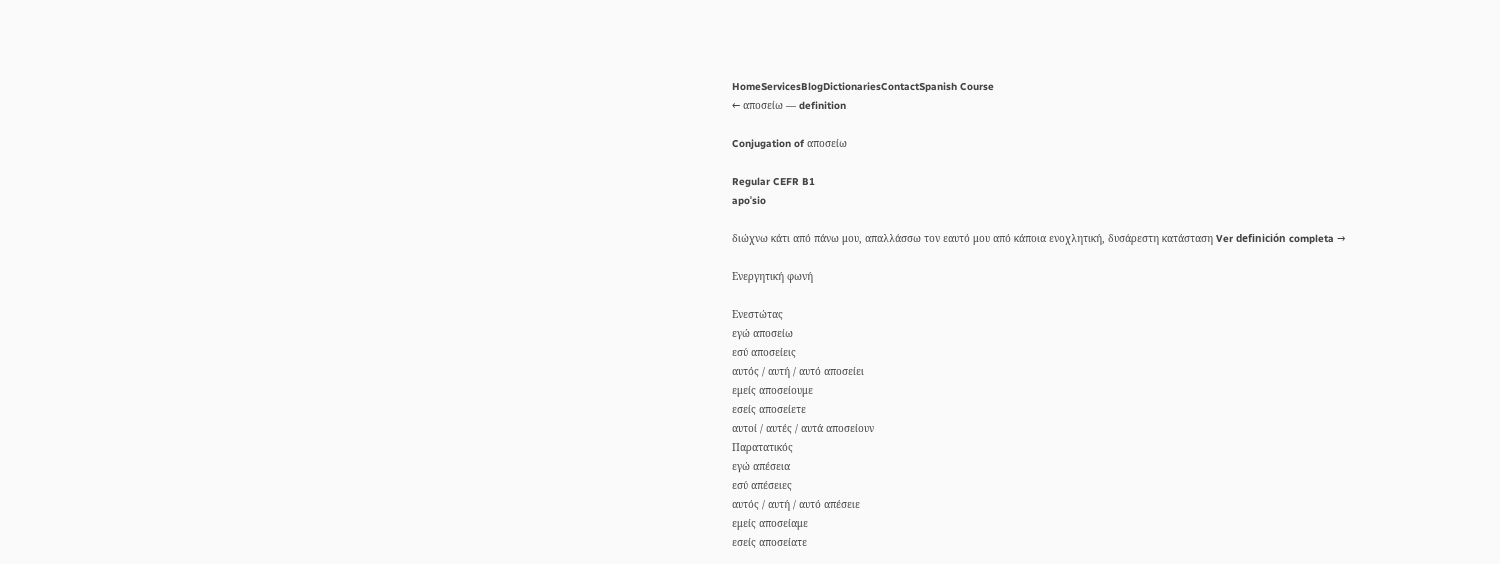HomeServicesBlogDictionariesContactSpanish Course
← αποσείω — definition

Conjugation of αποσείω

Regular CEFR B1
apoˈsio

διώχνω κάτι από πάνω μου, απαλλάσσω τον εαυτό μου από κάποια ενοχλητική, δυσάρεστη κατάσταση Ver definición completa →

Ενεργητική φωνή

Ενεστώτας
εγώ αποσείω
εσύ αποσείεις
αυτός / αυτή / αυτό αποσείει
εμείς αποσείουμε
εσείς αποσείετε
αυτοί / αυτές / αυτά αποσείουν
Παρατατικός
εγώ απέσεια
εσύ απέσειες
αυτός / αυτή / αυτό απέσειε
εμείς αποσείαμε
εσείς αποσείατε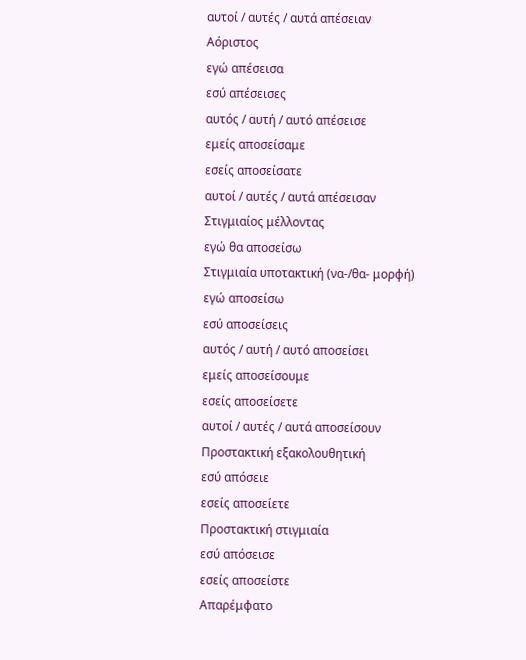αυτοί / αυτές / αυτά απέσειαν
Αόριστος
εγώ απέσεισα
εσύ απέσεισες
αυτός / αυτή / αυτό απέσεισε
εμείς αποσείσαμε
εσείς αποσείσατε
αυτοί / αυτές / αυτά απέσεισαν
Στιγμιαίος μέλλοντας
εγώ θα αποσείσω
Στιγμιαία υποτακτική (να-/θα- μορφή)
εγώ αποσείσω
εσύ αποσείσεις
αυτός / αυτή / αυτό αποσείσει
εμείς αποσείσουμε
εσείς αποσείσετε
αυτοί / αυτές / αυτά αποσείσουν
Προστακτική εξακολουθητική
εσύ απόσειε
εσείς αποσείετε
Προστακτική στιγμιαία
εσύ απόσεισε
εσείς αποσείστε
Απαρέμφατο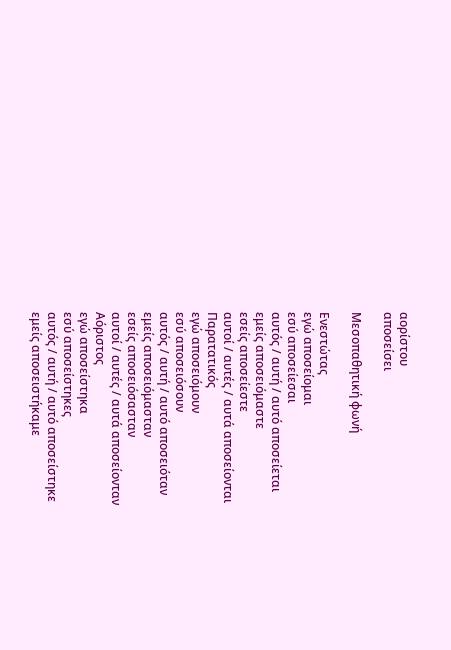αορίστου
αποσείσει

Μεσοπαθητική φωνή

Ενεστώτας
εγώ αποσείομαι
εσύ αποσείεσαι
αυτός / αυτή / αυτό αποσείεται
εμείς αποσειόμαστε
εσείς αποσείεστε
αυτοί / αυτές / αυτά αποσείονται
Παρατατικός
εγώ αποσειόμουν
εσύ αποσειόσουν
αυτός / αυτή / αυτό αποσειόταν
εμείς αποσειόμασταν
εσείς αποσειόσασταν
αυτοί / αυτές / αυτά αποσείονταν
Αόριστος
εγώ αποσείστηκα
εσύ αποσείστηκες
αυτός / αυτή / αυτό αποσείστηκε
εμείς αποσειστήκαμε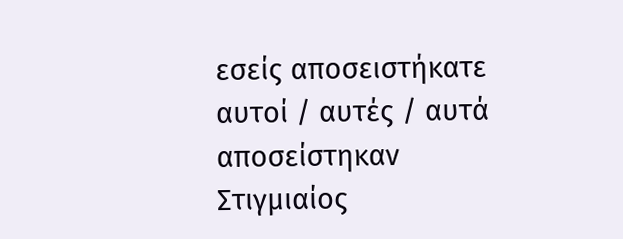εσείς αποσειστήκατε
αυτοί / αυτές / αυτά αποσείστηκαν
Στιγμιαίος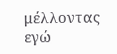μέλλοντας
εγώ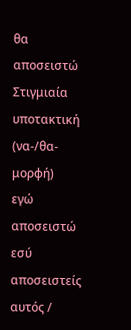θα αποσειστώ
Στιγμιαία υποτακτική (να-/θα- μορφή)
εγώ αποσειστώ
εσύ αποσειστείς
αυτός /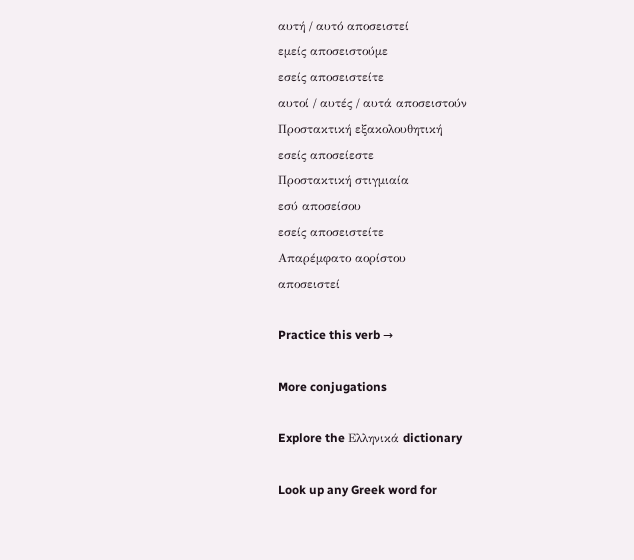αυτή / αυτό αποσειστεί
εμείς αποσειστούμε
εσείς αποσειστείτε
αυτοί / αυτές / αυτά αποσειστούν
Προστακτική εξακολουθητική
εσείς αποσείεστε
Προστακτική στιγμιαία
εσύ αποσείσου
εσείς αποσειστείτε
Απαρέμφατο αορίστου
αποσειστεί

Practice this verb →

More conjugations

Explore the Ελληνικά dictionary

Look up any Greek word for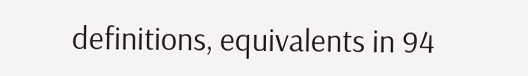definitions, equivalents in 94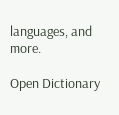languages, and more.

Open Dictionary